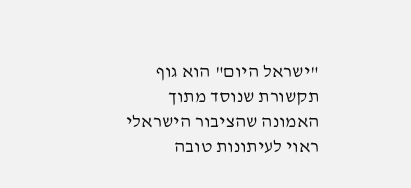"ישראל היום" הוא גוף תקשורת שנוסד מתוך האמונה שהציבור הישראלי ראוי לעיתונות טובה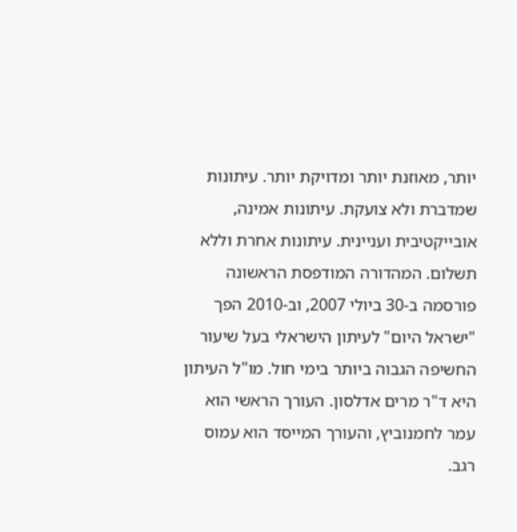יותר, מאוזנת יותר ומדויקת יותר. עיתונות שמדברת ולא צועקת. עיתונות אמינה, אובייקטיבית ועניינית. עיתונות אחרת וללא תשלום. המהדורה המודפסת הראשונה פורסמה ב-30 ביולי 2007, וב-2010 הפך "ישראל היום" לעיתון הישראלי בעל שיעור החשיפה הגבוה ביותר בימי חול. מו"ל העיתון היא ד"ר מרים אדלסון. העורך הראשי הוא עמר לחמנוביץ, והעורך המייסד הוא עמוס רגב.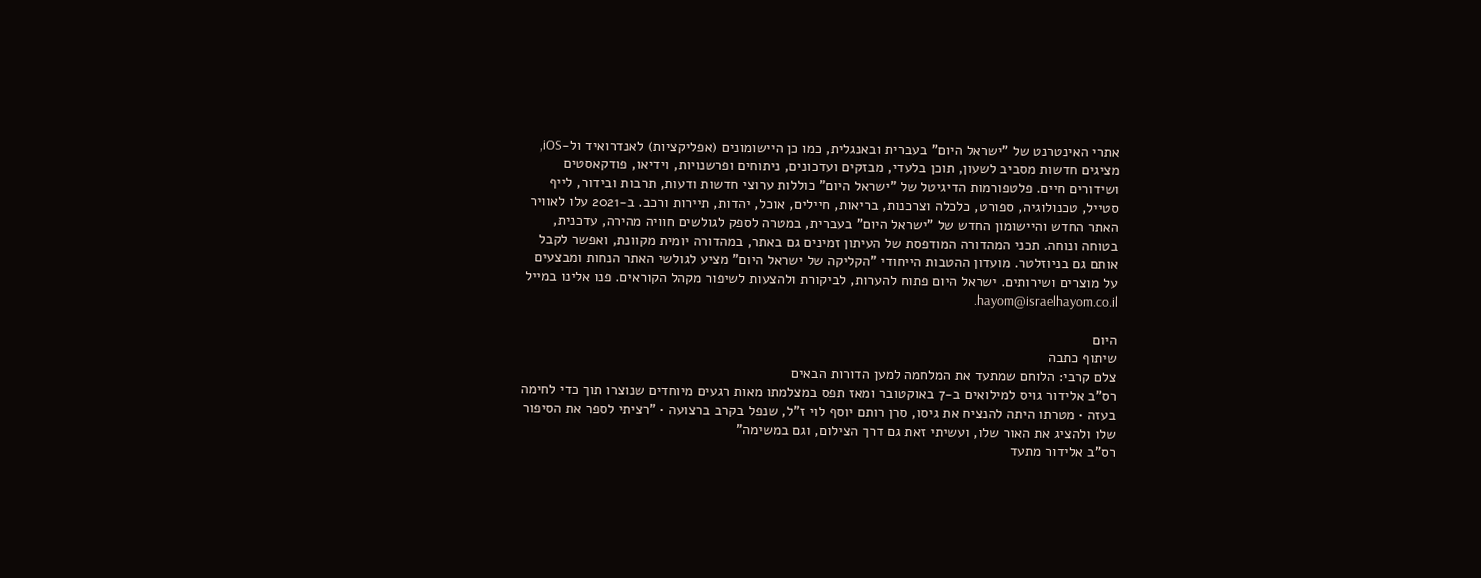אתרי האינטרנט של "ישראל היום" בעברית ובאנגלית, כמו כן היישומונים (אפליקציות) לאנדרואיד ול-iOS, מציגים חדשות מסביב לשעון, תוכן בלעדי, מבזקים ועדכונים, ניתוחים ופרשנויות, וידיאו, פודקאסטים ושידורים חיים. פלטפורמות הדיגיטל של "ישראל היום" כוללות ערוצי חדשות ודעות, תרבות ובידור, לייף סטייל, טכנולוגיה, ספורט, כלכלה וצרכנות, בריאות, חיילים, אוכל, יהדות, תיירות ורכב. ב-2021 עלו לאוויר האתר החדש והיישומון החדש של "ישראל היום" בעברית, במטרה לספק לגולשים חוויה מהירה, עדכנית, בטוחה ונוחה. תכני המהדורה המודפסת של העיתון זמינים גם באתר, במהדורה יומית מקוונת, ואפשר לקבל אותם גם בניוזלטר. מועדון ההטבות הייחודי "הקליקה של ישראל היום" מציע לגולשי האתר הנחות ומבצעים על מוצרים ושירותים. ישראל היום פתוח להערות, לביקורת ולהצעות לשיפור מקהל הקוראים. פנו אלינו במייל hayom@israelhayom.co.il.

היום
שיתוף כתבה
צלם קרבי: הלוחם שמתעד את המלחמה למען הדורות הבאים
רס"ב אלידור גויס למילואים ב-7 באוקטובר ומאז תפס במצלמתו מאות רגעים מיוחדים שנוצרו תוך כדי לחימה בעזה • מטרתו היתה להנציח את גיסו, סרן רותם יוסף לוי ז"ל, שנפל בקרב ברצועה • "רציתי לספר את הסיפור שלו ולהציג את האור שלו, ועשיתי זאת גם דרך הצילום, וגם במשימה"
רס"ב אלידור מתעד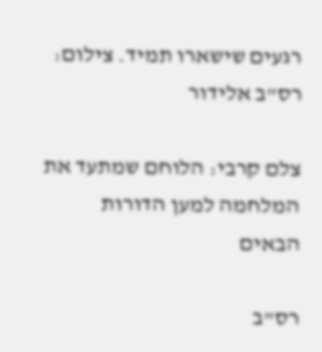רגעים שישארו תמיד. צילום: רס"ב אלידור

צלם קרבי: הלוחם שמתעד את המלחמה למען הדורות הבאים

רס"ב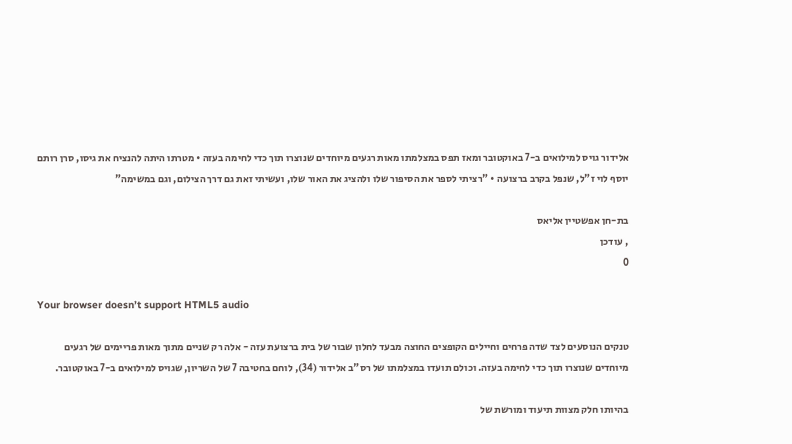אלידור גויס למילואים ב-7 באוקטובר ומאז תפס במצלמתו מאות רגעים מיוחדים שנוצרו תוך כדי לחימה בעזה • מטרתו היתה להנציח את גיסו, סרן רותם יוסף לוי ז"ל, שנפל בקרב ברצועה • "רציתי לספר את הסיפור שלו ולהציג את האור שלו, ועשיתי זאת גם דרך הצילום, וגם במשימה"

בת-חן אפשטיין אליאס
, עודכן
0

Your browser doesn’t support HTML5 audio

טנקים הנוסעים לצד שדה פרחים וחיילים הקופצים החוצה מבעד לחלון שבור של בית ברצועת עזה - אלה רק שניים מתוך מאות פריימים של רגעים מיוחדים שנוצרו תוך כדי לחימה בעזה. וכולם תועדו במצלמתו של רס"ב אלידור (34), לוחם בחטיבה 7 של השריון, שגויס למילואים ב-7 באוקטובר.

בהיותו חלק מצוות תיעוד ומורשת של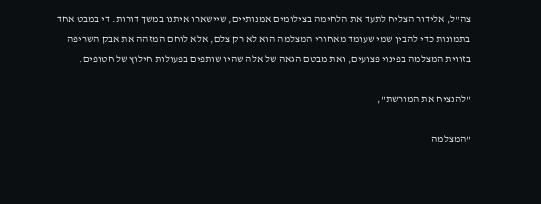צה"ל, אלידור הצליח לתעד את הלחימה בצילומים אמנותיים, שיישארו איתנו במשך דורות. די במבט אחד בתמונות כדי להבין שמי שעומד מאחורי המצלמה הוא לא רק צלם, אלא לוחם המזהה את אבק השריפה בזווית המצלמה בפינוי פצועים, ואת מבטם הגאה של אלה שהיו שותפים בפעולות חילוץ של חטופים.

"להנציח את המורשת",

"המצלמה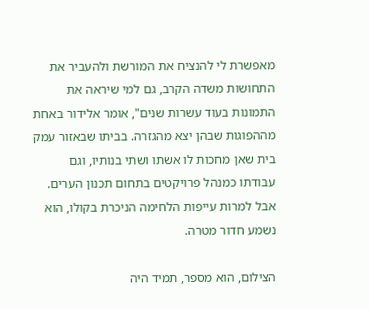מאפשרת לי להנציח את המורשת ולהעביר את התחושות משדה הקרב, גם למי שיראה את התמונות בעוד עשרות שנים", אומר אלידור באחת מההפוגות שבהן יצא מהגזרה. בביתו שבאזור עמק בית שאן מחכות לו אשתו ושתי בנותיו, וגם עבודתו כמנהל פרויקטים בתחום תכנון הערים. אבל למרות עייפות הלחימה הניכרת בקולו, הוא נשמע חדור מטרה.

הצילום, הוא מספר, תמיד היה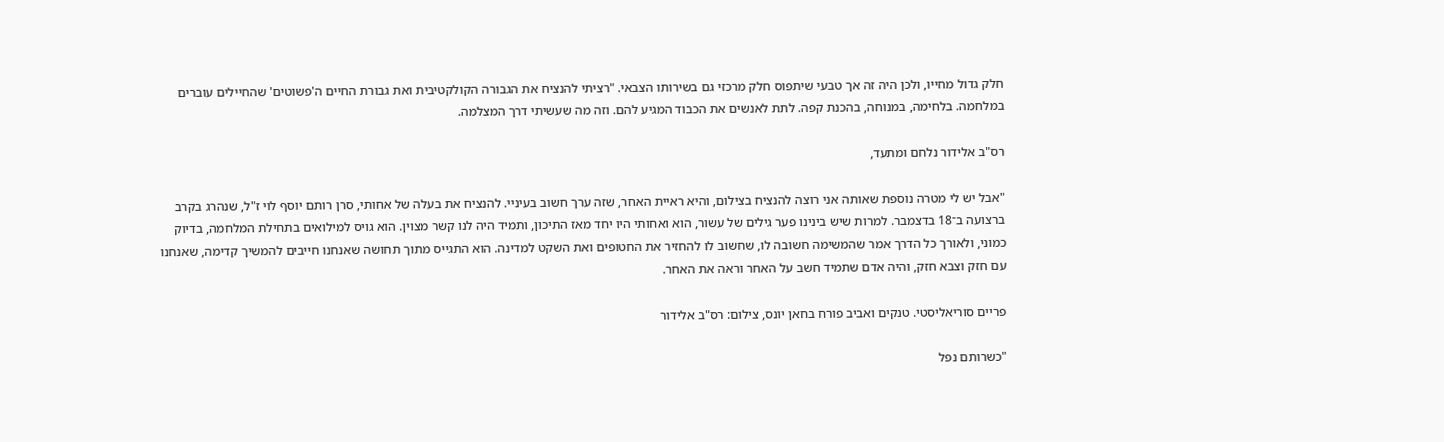חלק גדול מחייו, ולכן היה זה אך טבעי שיתפוס חלק מרכזי גם בשירותו הצבאי. "רציתי להנציח את הגבורה הקולקטיבית ואת גבורת החיים ה'פשוטים' שהחיילים עוברים במלחמה. בלחימה, במנוחה, בהכנת קפה. לתת לאנשים את הכבוד המגיע להם. וזה מה שעשיתי דרך המצלמה.

רס"ב אלידור נלחם ומתעד,

"אבל יש לי מטרה נוספת שאותה אני רוצה להנציח בצילום, והיא ראיית האחר, שזה ערך חשוב בעיניי. להנציח את בעלה של אחותי, סרן רותם יוסף לוי ז"ל, שנהרג בקרב ברצועה ב־18 בדצמבר. למרות שיש בינינו פער גילים של עשור, הוא ואחותי היו יחד מאז התיכון, ותמיד היה לנו קשר מצוין. הוא גויס למילואים בתחילת המלחמה, בדיוק כמוני, ולאורך כל הדרך אמר שהמשימה חשובה לו, שחשוב לו להחזיר את החטופים ואת השקט למדינה. הוא התגייס מתוך תחושה שאנחנו חייבים להמשיך קדימה, שאנחנו עם חזק וצבא חזק, והיה אדם שתמיד חשב על האחר וראה את האחר.

פריים סוריאליסטי. טנקים ואביב פורח בחאן יונס, צילום: רס"ב אלידור

"כשרותם נפל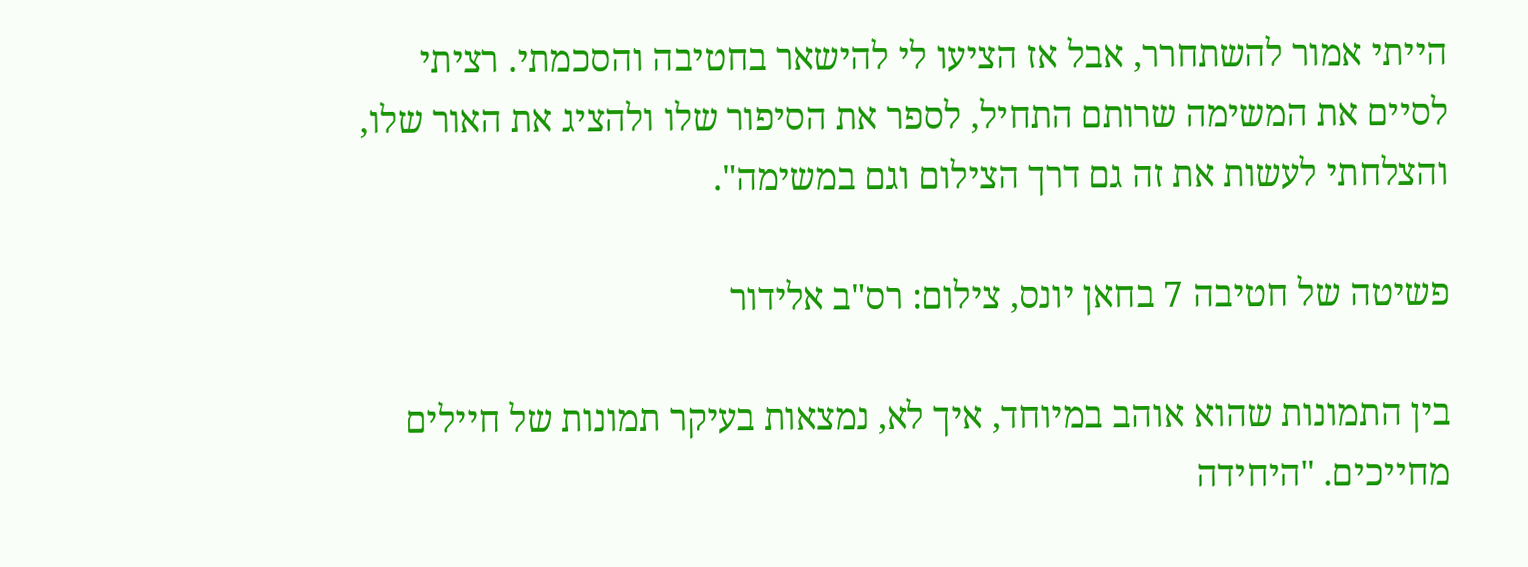הייתי אמור להשתחרר, אבל אז הציעו לי להישאר בחטיבה והסכמתי. רציתי לסיים את המשימה שרותם התחיל, לספר את הסיפור שלו ולהציג את האור שלו, והצלחתי לעשות את זה גם דרך הצילום וגם במשימה".

פשיטה של חטיבה 7 בחאן יונס, צילום: רס"ב אלידור

בין התמונות שהוא אוהב במיוחד, איך לא, נמצאות בעיקר תמונות של חיילים מחייכים. "היחידה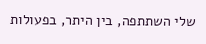שלי השתתפה, בין היתר, בפעולות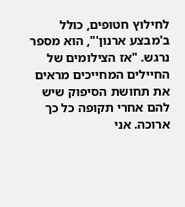לחילוץ חטופים, כולל ב'מבצע ארנון'", הוא מספר נרגש. "אז הצילומים של החיילים המחייכים מראים את תחושת הסיפוק שיש להם אחרי תקופה כל כך ארוכה. אני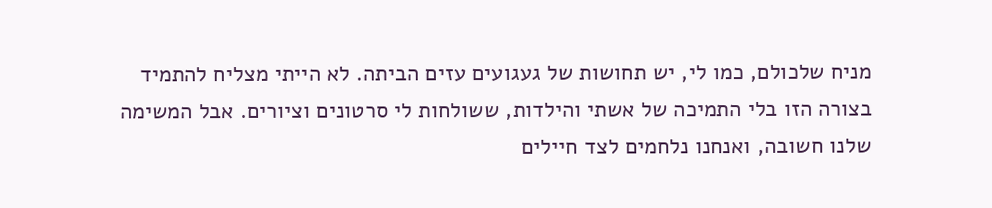מניח שלכולם, כמו לי, יש תחושות של געגועים עזים הביתה. לא הייתי מצליח להתמיד בצורה הזו בלי התמיכה של אשתי והילדות, ששולחות לי סרטונים וציורים. אבל המשימה שלנו חשובה, ואנחנו נלחמים לצד חיילים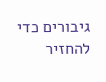גיבורים כדי להחזיר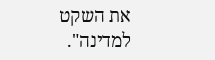את השקט למדינה".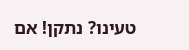טעינו? נתקן! אם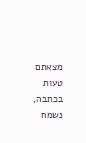מצאתם טעות בכתבה, נשמח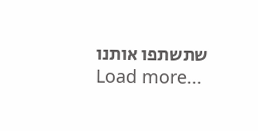שתשתפו אותנו
Load more...